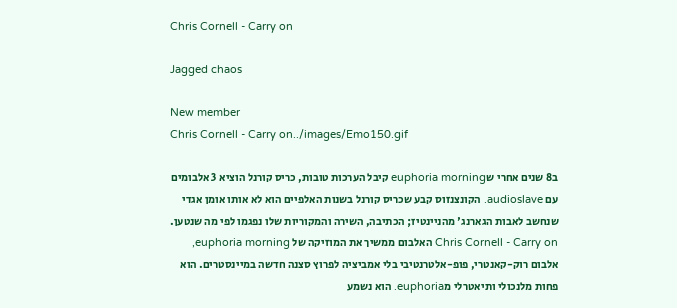Chris Cornell - Carry on

Jagged chaos

New member
Chris Cornell - Carry on../images/Emo150.gif

ב8 שנים אחרי שeuphoria morning קיבל הערכות טובות, כריס קורנל הוציא 3 אלבומים עם audioslave. הקונצנזוס קבע שכריס קורנל בשנות האלפיים הוא לא אותו אומן אגדי שנחשב לאבות הגארנג' מהניינטיז; הכתיבה, השירה והמקוריות שלו נפגמו לפי מה שנטען.
Chris Cornell - Carry on האלבום ממשיך את המוזיקה של euphoria morning, אלבום רוק-קאנטרי, פופ-אלטרנטיבי בלי אמביציה לפרוץ סצנה חדשה במיינסטרים. הוא פחות מלנכולי ותיאטרלי מeuphoria. הוא נשמע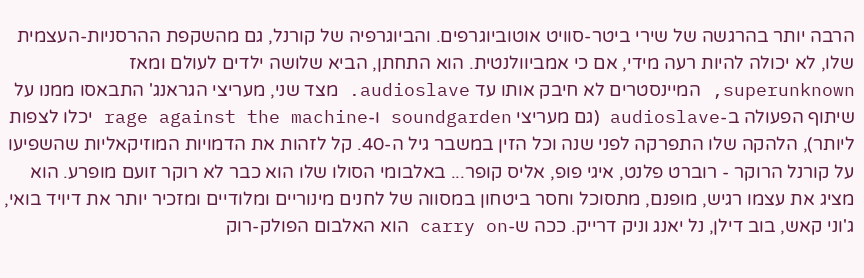הרבה יותר בהרגשה של שירי ביטר-סוויט אוטוביוגרפים. והביוגרפיה של קורנל, גם מהשקפת ההרסניות-העצמית שלו, לא יכולה להיות רעה מידי, אם כי אמביוולנטית. הוא התחתן, הביא שלושה ילדים לעולם ומאז superunknown, המיינסטרים לא חיבק אותו עד audioslave. מצד שני, מעריצי הגראנג' התבאסו ממנו על שיתוף הפעולה ב-audioslave (גם מעריצי soundgarden ו-rage against the machine יכלו לצפות ליותר), הלהקה שלו התפרקה לפני שנה וכל הזין במשבר גיל ה-40. קל לזהות את הדמויות המוזיקאליות שהשפיעו על קורנל הרוקר - רוברט פלנט, איגי פופ, אליס קופר... באלבומי הסולו שלו הוא כבר לא רוקר זועם מופרע. הוא מציג את עצמו רגיש, מופנם, מתסוכל וחסר ביטחון במסווה של לחנים מינוריים ומלודיים ומזכיר יותר את דיויד בואי, ג'וני קאש, בוב דילן, נל יאנג וניק דרייק. ככה ש-carry on הוא האלבום הפולק-רוק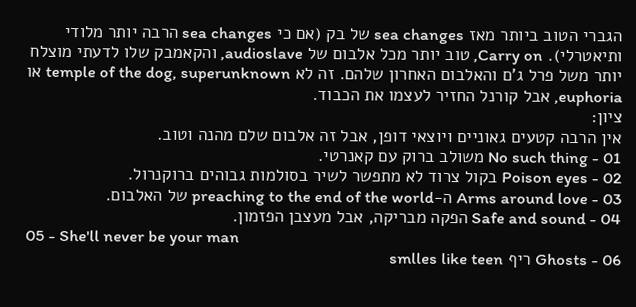הגברי הטוב ביותר מאז sea changes של בק (אם כי sea changes הרבה יותר מלודי ותיאטרלי). Carry on, טוב יותר מכל אלבום של audioslave, והקאמבק שלו לדעתי מוצלח יותר משל פרל ג'ם והאלבום האחרון שלהם. זה לא temple of the dog, superunknown או euphoria, אבל קורנל החזיר לעצמו את הכבוד.
ציון:
אין הרבה קטעים גאוניים ויוצאי דופן, אבל זה אלבום שלם מהנה וטוב.
01 - No such thing משולב ברוק עם קאנרטי.
02 - Poison eyes בקול צרוד לא מתפשר לשיר בסולמות גבוהים ברוקנרול.
03 - Arms around love ה-preaching to the end of the world של האלבום.
04 - Safe and sound הפקה מבריקה, אבל מעצבן הפזמון.
05 - She'll never be your man
06 - Ghosts ריף smlles like teen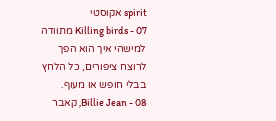spirit אקוסטי
07 - Killing birds מתוודה למישהי איך הוא הפך לרוצח ציפורים, כל הלחץ בבלי חופש או מעוף.
08 - Billie Jean, קאבר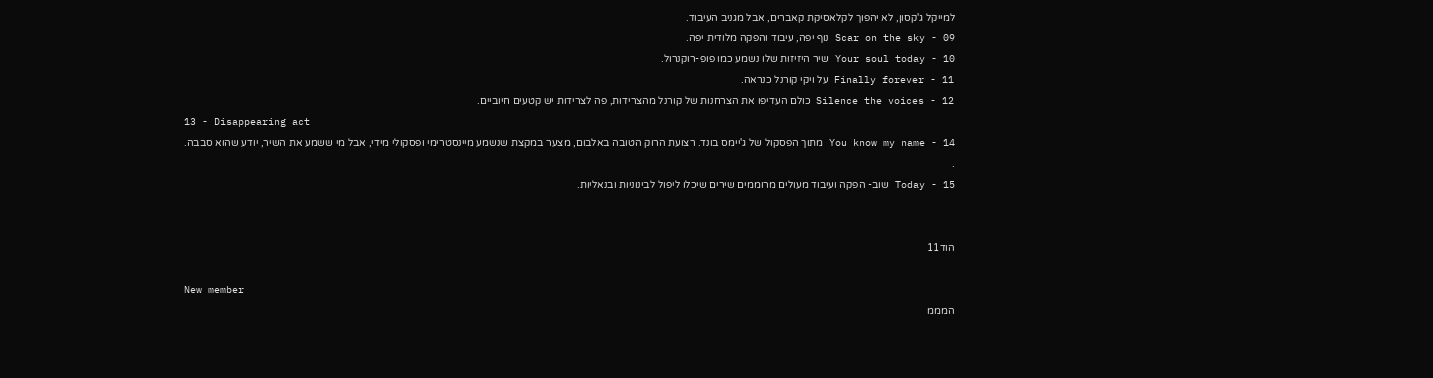למייקל ג'קסון, לא יהפוך לקלאסיקת קאברים, אבל מגניב העיבוד.
09 - Scar on the sky נוף יפה, עיבוד והפקה מלודית יפה.
10 - Your soul today שיר היזיזות שלו נשמע כמו פופ-רוקנרול.
11 - Finally forever על ויקי קורנל כנראה.
12 - Silence the voices כולם העדיפו את הצרחנות של קורנל מהצרידות, פה לצרידות יש קטעים חיוביים.
13 - Disappearing act
14 - You know my name מתוך הפסקול של ג'יימס בונד. רצועת הרוק הטובה באלבום, מצער במקצת שנשמע מיינסטרימי ופסקולי מידי, אבל מי ששמע את השיר, יודע שהוא סבבה.
.
15 - Today שוב- הפקה ועיבוד מעולים מרוממים שירים שיכלו ליפול לבינוניות ובנאליות.


הוד11

New member
המממ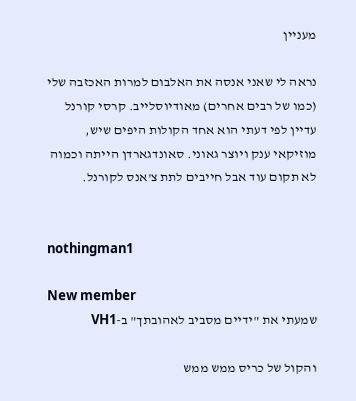מעניין

נראה לי שאני אנסה את האלבום למרות האכזבה שלי (כמו של רבים אחרים) מאודיוסלייב. קרסי קורנל עדיין לפי דעתי הוא אחד הקולות היפים שיש, מוזיקאי ענק ויוצר גאוני. סאונדגארדן הייתה וכמוה לא תקום עוד אבל חייבים לתת צ'אנס לקורנל.


nothingman1

New member
שמעתי את "ידיים מסביב לאהובתך" ב-VH1

והקול של כריס ממש ממש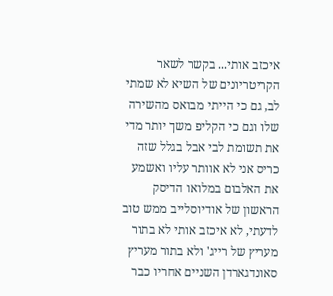איכזב אותי... בקשר לשאר הקריטריונים של השיא לא שמתי לב, גם כי הייתי מבואס מהשירה שלו וגם כי הקליפ משך יותר מדי את תשומת לבי אבל בגלל שזה כריס אני לא אוותר עליו ואשמע את האלבום במלואו הדיסק הראשון של אודיוסלייב ממש טוב לדעתי, לא איכזב אותי לא בתור מעריץ של רייג' ולא בתור מעריץ סאונדגארדן השניים אחריו כבר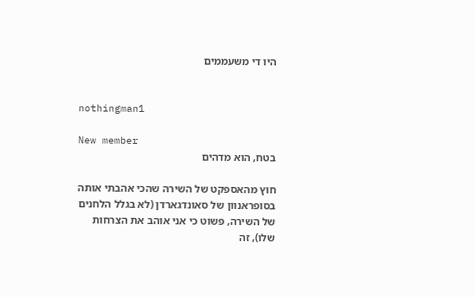היו די משעממים


nothingman1

New member
בטח, הוא מדהים

חוץ מהאספקט של השירה שהכי אהבתי אותה בסופראנוון של סאונדגארדן (לא בגלל הלחנים של השירה, פשוט כי אני אוהב את הצרחות שלו), זה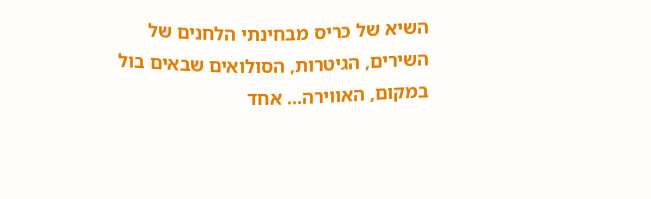השיא של כריס מבחינתי הלחנים של השירים, הגיטרות, הסולואים שבאים בול במקום, האווירה... אחד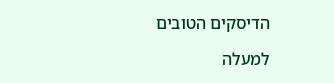הדיסקים הטובים

למעלה